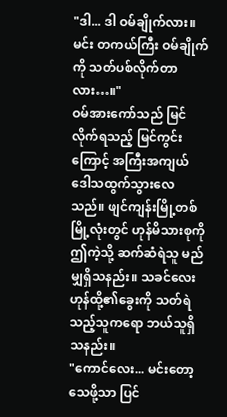"ဒါ... ဒါ ဝမ်ချိုက်လား။ မင်း တကယ်ကြီး ဝမ်ချိုက်ကို သတ်ပစ်လိုက်တာလား…။"
ဝမ်အားကော်သည် မြင်လိုက်ရသည့် မြင်ကွင်းကြောင့် အကြီးအကျယ် ဒေါသထွက်သွားလေသည်။ ဖျင်ကျန်းမြို့တစ်မြို့လုံးတွင် ဟုန်မိသားစုကို ဤကဲ့သို့ ဆက်ဆံရဲသူ မည်မျှရှိသနည်း။ သခင်လေး ဟုန်ထို့၏ခွေးကို သတ်ရဲသည့်သူကရော ဘယ်သူရှိသနည်း။
"ကောင်လေး... မင်းတော့ သေဖို့သာ ပြင်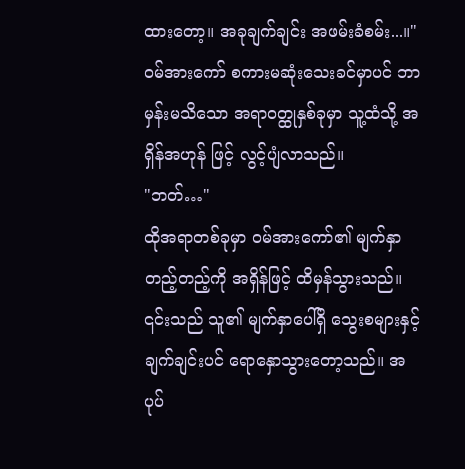ထားတော့။ အခုချက်ချင်း အဖမ်းခံစမ်း...။"
ဝမ်အားကော် စကားမဆုံးသေးခင်မှာပင် ဘာမှန်းမသိသော အရာဝတ္ထုနှစ်ခုမှာ သူ့ထံသို့ အရှိန်အဟုန် ဖြင့် လွင့်ပျံလာသည်။
"ဘတ်…"
ထိုအရာတစ်ခုမှာ ဝမ်အားကော်၏ မျက်နှာတည့်တည့်ကို အရှိန်ဖြင့် ထိမှန်သွားသည်။ ၎င်းသည် သူ၏ မျက်နှာပေါ်ရှိ သွေးစများနှင့် ချက်ချင်းပင် ရောနှောသွားတော့သည်။ အပုပ်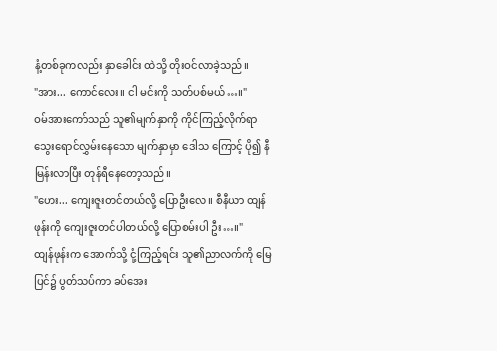နံ့တစ်ခုကလည်း နှာခေါင်း ထဲသို့ တိုးဝင်လာခဲ့သည်။
"အား... ကောင်လေး။ ငါ မင်းကို သတ်ပစ်မယ်…။"
ဝမ်အားကော်သည် သူ၏မျက်နှာကို ကိုင်ကြည့်လိုက်ရာ သွေးရောင်လွှမ်းနေသော မျက်နှာမှာ ဒေါသ ကြောင့် ပို၍ နီမြန်းလာပြီး တုန်ရီနေတော့သည်။
"ဟေး... ကျေးဇူးတင်တယ်လို့ ပြောဦးလေ။ စီနီယာ ထျန်ဖုန်းကို ကျေးဇူးတင်ပါတယ်လို့ ပြောစမ်းပါ ဦး…။"
ထျန်ဖုန်းက အောက်သို့ ငုံ့ကြည့်ရင်း သူ၏ညာလက်ကို မြေပြင်၌ ပွတ်သပ်ကာ ခပ်အေး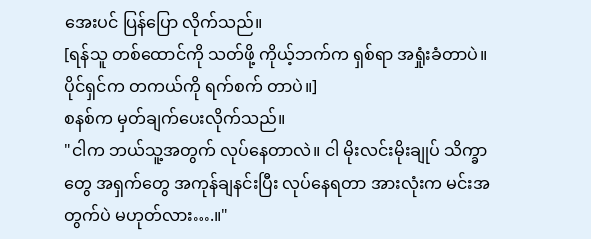အေးပင် ပြန်ပြော လိုက်သည်။
[ရန်သူ တစ်ထောင်ကို သတ်ဖို့ ကိုယ့်ဘက်က ရှစ်ရာ အရှုံးခံတာပဲ။ ပိုင်ရှင်က တကယ်ကို ရက်စက် တာပဲ။]
စနစ်က မှတ်ချက်ပေးလိုက်သည်။
"ငါက ဘယ်သူ့အတွက် လုပ်နေတာလဲ။ ငါ မိုးလင်းမိုးချုပ် သိက္ခာတွေ အရှက်တွေ အကုန်ချနင်းပြီး လုပ်နေရတာ အားလုံးက မင်းအတွက်ပဲ မဟုတ်လား….။"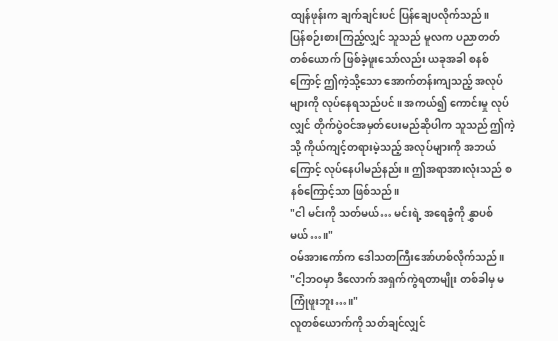ထျန်ဖုန်းက ချက်ချင်းပင် ပြန်ချေပလိုက်သည်။
ပြန်စဉ်းစားကြည့်လျှင် သူသည် မူလက ပညာတတ်တစ်ယောက် ဖြစ်ခဲ့ဖူးသော်လည်း ယခုအခါ စနစ် ကြောင့် ဤကဲ့သို့သော အောက်တန်းကျသည့် အလုပ်များကို လုပ်နေရသည်ပင်။ အကယ်၍ ကောင်းမှု လုပ်လျှင် တိုက်ပွဲဝင်အမှတ်ပေးမည်ဆိုပါက သူသည် ဤကဲ့သို့ ကိုယ်ကျင့်တရားမဲ့သည့် အလုပ်များကို အဘယ်ကြောင့် လုပ်နေပါမည်နည်း။ ဤအရာအားလုံးသည် စနစ်ကြောင့်သာ ဖြစ်သည်။
"ငါ မင်းကို သတ်မယ်… မင်းရဲ့ အရေခွံကို နွှာပစ်မယ်…။"
ဝမ်အားကော်က ဒေါသတကြီးအော်ဟစ်လိုက်သည်။
"ငါ့ဘဝမှာ ဒီလောက် အရှက်ကွဲရတာမျိုး တစ်ခါမှ မကြုံဖူးဘူး…။"
လူတစ်ယောက်ကို သတ်ချင်လျှင်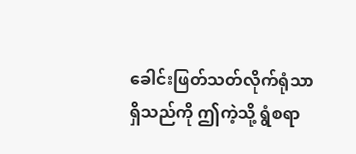ခေါင်းဖြတ်သတ်လိုက်ရုံသာ ရှိသည်ကို ဤကဲ့သို့ ရွံစရာ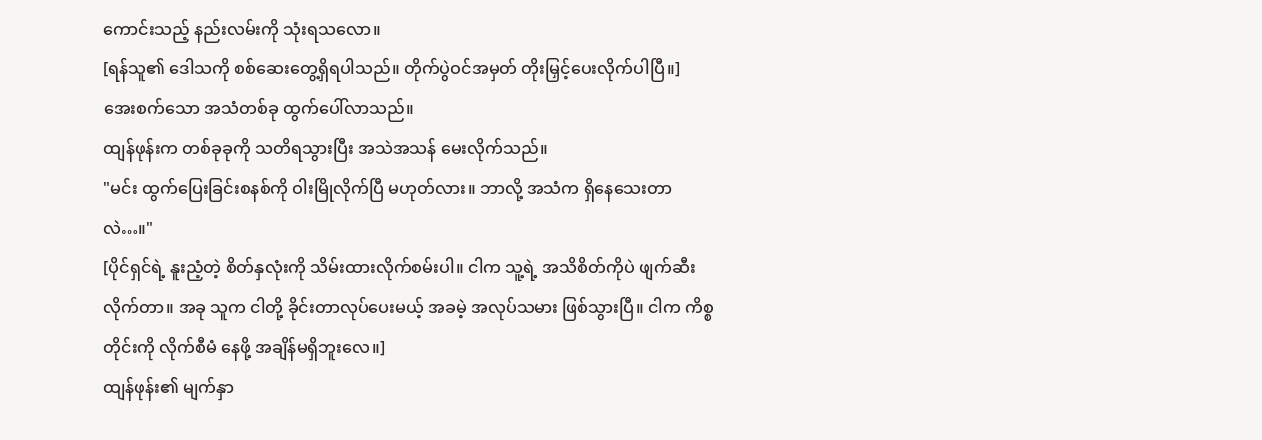ကောင်းသည့် နည်းလမ်းကို သုံးရသလော။
[ရန်သူ၏ ဒေါသကို စစ်ဆေးတွေ့ရှိရပါသည်။ တိုက်ပွဲဝင်အမှတ် တိုးမြှင့်ပေးလိုက်ပါပြီ။]
အေးစက်သော အသံတစ်ခု ထွက်ပေါ်လာသည်။
ထျန်ဖုန်းက တစ်ခုခုကို သတိရသွားပြီး အသဲအသန် မေးလိုက်သည်။
"မင်း ထွက်ပြေးခြင်းစနစ်ကို ဝါးမြိုလိုက်ပြီ မဟုတ်လား။ ဘာလို့ အသံက ရှိနေသေးတာလဲ…။"
[ပိုင်ရှင်ရဲ့ နူးညံ့တဲ့ စိတ်နှလုံးကို သိမ်းထားလိုက်စမ်းပါ။ ငါက သူ့ရဲ့ အသိစိတ်ကိုပဲ ဖျက်ဆီးလိုက်တာ။ အခု သူက ငါတို့ ခိုင်းတာလုပ်ပေးမယ့် အခမဲ့ အလုပ်သမား ဖြစ်သွားပြီ။ ငါက ကိစ္စတိုင်းကို လိုက်စီမံ နေဖို့ အချိန်မရှိဘူးလေ။]
ထျန်ဖုန်း၏ မျက်နှာ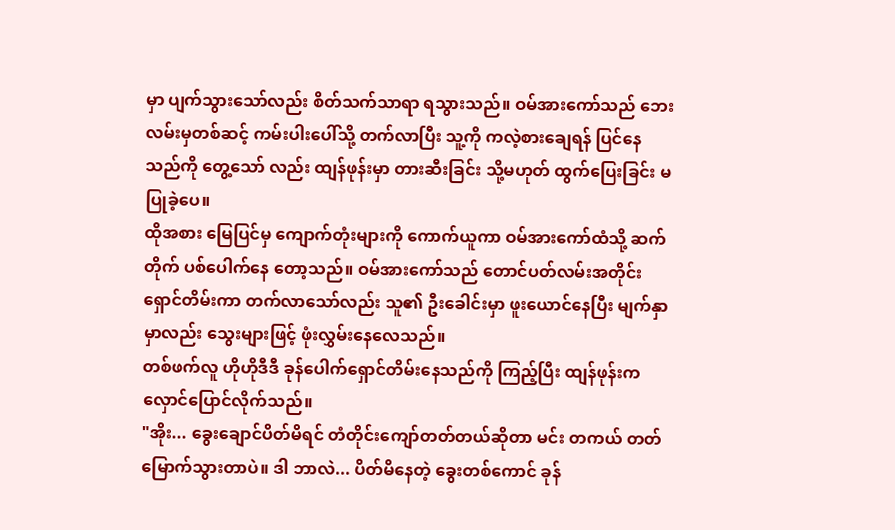မှာ ပျက်သွားသော်လည်း စိတ်သက်သာရာ ရသွားသည်။ ဝမ်အားကော်သည် ဘေးလမ်းမှတစ်ဆင့် ကမ်းပါးပေါ်သို့ တက်လာပြီး သူ့ကို ကလဲ့စားချေရန် ပြင်နေသည်ကို တွေ့သော် လည်း ထျန်ဖုန်းမှာ တားဆီးခြင်း သို့မဟုတ် ထွက်ပြေးခြင်း မပြုခဲ့ပေ။
ထိုအစား မြေပြင်မှ ကျောက်တုံးများကို ကောက်ယူကာ ဝမ်အားကော်ထံသို့ ဆက်တိုက် ပစ်ပေါက်နေ တော့သည်။ ဝမ်အားကော်သည် တောင်ပတ်လမ်းအတိုင်း ရှောင်တိမ်းကာ တက်လာသော်လည်း သူ၏ ဦးခေါင်းမှာ ဖူးယောင်နေပြီး မျက်နှာမှာလည်း သွေးများဖြင့် ဖုံးလွှမ်းနေလေသည်။
တစ်ဖက်လူ ဟိုဟိုဒီဒီ ခုန်ပေါက်ရှောင်တိမ်းနေသည်ကို ကြည့်ပြီး ထျန်ဖုန်းက လှောင်ပြောင်လိုက်သည်။
"အိုး... ခွေးချောင်ပိတ်မိရင် တံတိုင်းကျော်တတ်တယ်ဆိုတာ မင်း တကယ် တတ်မြောက်သွားတာပဲ။ ဒါ ဘာလဲ... ပိတ်မိနေတဲ့ ခွေးတစ်ကောင် ခုန်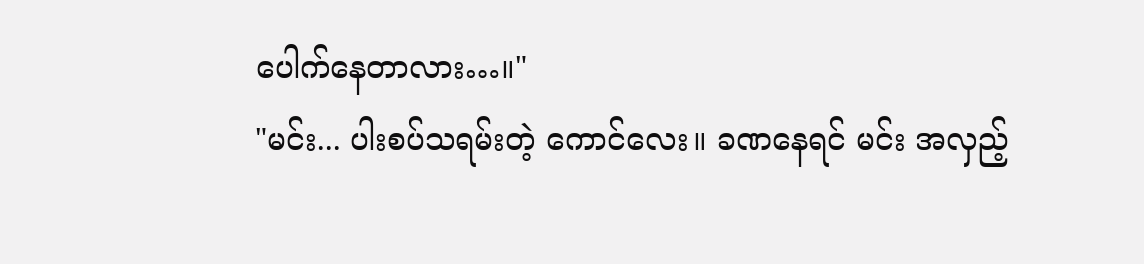ပေါက်နေတာလား…။"
"မင်း... ပါးစပ်သရမ်းတဲ့ ကောင်လေး။ ခဏနေရင် မင်း အလှည့်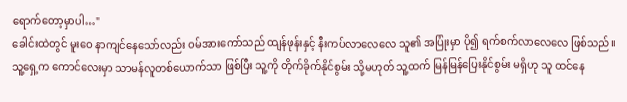ရောက်တော့မှာပါ…"
ခေါင်းထဲတွင် မူးဝေ နာကျင်နေသော်လည်း ဝမ်အားကော်သည် ထျန်ဖုန်းနှင့် နီးကပ်လာလေလေ သူ၏ အပြုံးမှာ ပို၍ ရက်စက်လာလေလေ ဖြစ်သည်။ သူ့ရှေ့က ကောင်လေးမှာ သာမန်လူတစ်ယောက်သာ ဖြစ်ပြီး သူ့ကို တိုက်ခိုက်နိုင်စွမ်း သို့မဟုတ် သူ့ထက် မြန်မြန်ပြေးနိုင်စွမ်း မရှိဟု သူ ထင်နေ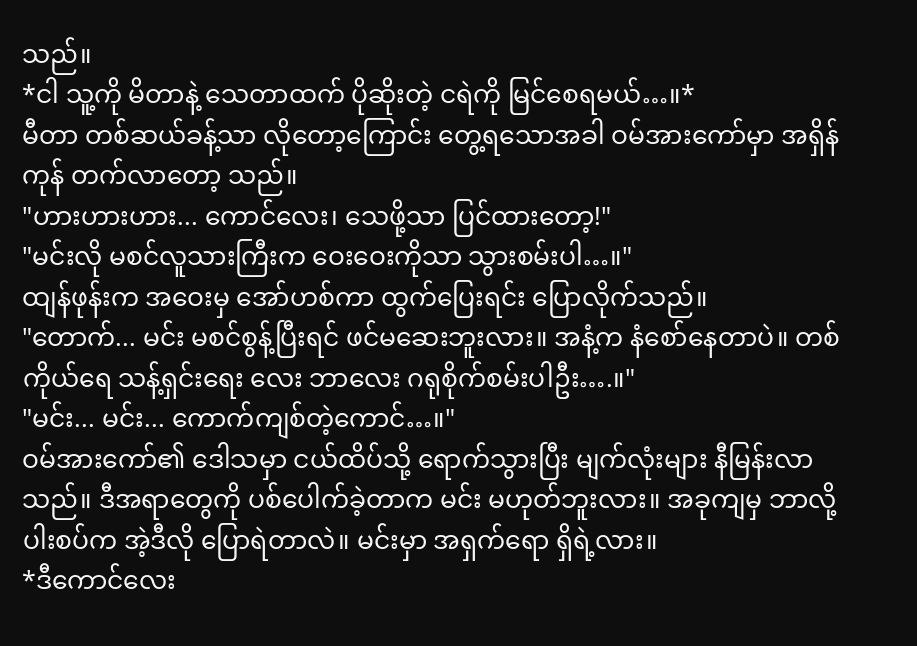သည်။
*ငါ သူ့ကို မိတာနဲ့ သေတာထက် ပိုဆိုးတဲ့ ငရဲကို မြင်စေရမယ်…။*
မီတာ တစ်ဆယ်ခန့်သာ လိုတော့ကြောင်း တွေ့ရသောအခါ ဝမ်အားကော်မှာ အရှိန်ကုန် တက်လာတော့ သည်။
"ဟားဟားဟား... ကောင်လေး၊ သေဖို့သာ ပြင်ထားတော့!"
"မင်းလို မစင်လူသားကြီးက ဝေးဝေးကိုသာ သွားစမ်းပါ…။"
ထျန်ဖုန်းက အဝေးမှ အော်ဟစ်ကာ ထွက်ပြေးရင်း ပြောလိုက်သည်။
"တောက်... မင်း မစင်စွန့်ပြီးရင် ဖင်မဆေးဘူးလား။ အနံ့က နံစော်နေတာပဲ။ တစ်ကိုယ်ရေ သန့်ရှင်းရေး လေး ဘာလေး ဂရုစိုက်စမ်းပါဦး….။"
"မင်း... မင်း... ကောက်ကျစ်တဲ့ကောင်…။"
ဝမ်အားကော်၏ ဒေါသမှာ ငယ်ထိပ်သို့ ရောက်သွားပြီး မျက်လုံးများ နီမြန်းလာသည်။ ဒီအရာတွေကို ပစ်ပေါက်ခဲ့တာက မင်း မဟုတ်ဘူးလား။ အခုကျမှ ဘာလို့ ပါးစပ်က အဲ့ဒီလို ပြောရဲတာလဲ။ မင်းမှာ အရှက်ရော ရှိရဲ့လား။
*ဒီကောင်လေး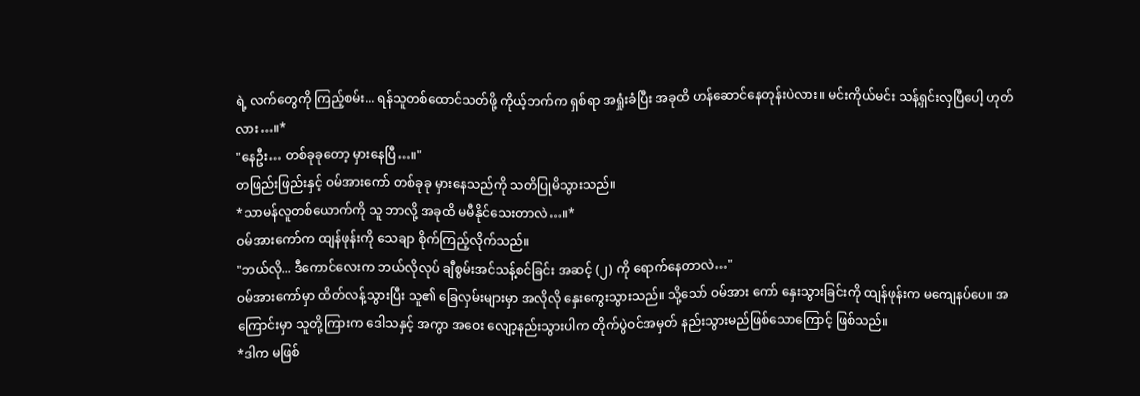ရဲ့ လက်တွေကို ကြည့်စမ်း... ရန်သူတစ်ထောင်သတ်ဖို့ ကိုယ့်ဘက်က ရှစ်ရာ အရှုံးခံပြီး အခုထိ ဟန်ဆောင်နေတုန်းပဲလား။ မင်းကိုယ်မင်း သန့်ရှင်းလှပြီပေါ့ ဟုတ်လား…။*
"နေဦး… တစ်ခုခုတော့ မှားနေပြီ…။"
တဖြည်းဖြည်းနှင့် ဝမ်အားကော် တစ်ခုခု မှားနေသည်ကို သတိပြုမိသွားသည်။
*သာမန်လူတစ်ယောက်ကို သူ ဘာလို့ အခုထိ မမီနိုင်သေးတာလဲ…။*
ဝမ်အားကော်က ထျန်ဖုန်းကို သေချာ စိုက်ကြည့်လိုက်သည်။
"ဘယ်လို... ဒီကောင်လေးက ဘယ်လိုလုပ် ချီစွမ်းအင်သန့်စင်ခြင်း အဆင့် (၂) ကို ရောက်နေတာလဲ…"
ဝမ်အားကော်မှာ ထိတ်လန့်သွားပြီး သူ၏ ခြေလှမ်းများမှာ အလိုလို နှေးကွေးသွားသည်။ သို့သော် ဝမ်အား ကော် နှေးသွားခြင်းကို ထျန်ဖုန်းက မကျေနပ်ပေ။ အကြောင်းမှာ သူတို့ကြားက ဒေါသနှင့် အကွာ အဝေး လျော့နည်းသွားပါက တိုက်ပွဲဝင်အမှတ် နည်းသွားမည်ဖြစ်သောကြောင့် ဖြစ်သည်။
*ဒါက မဖြစ်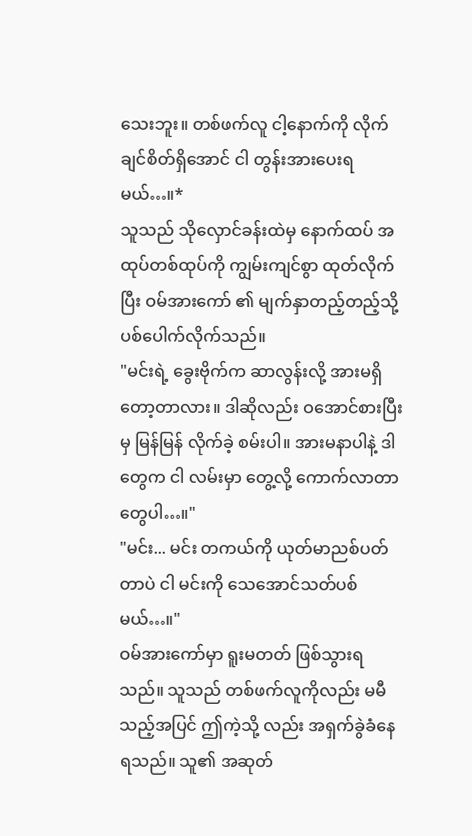သေးဘူး။ တစ်ဖက်လူ ငါ့နောက်ကို လိုက်ချင်စိတ်ရှိအောင် ငါ တွန်းအားပေးရမယ်…။*
သူသည် သိုလှောင်ခန်းထဲမှ နောက်ထပ် အထုပ်တစ်ထုပ်ကို ကျွမ်းကျင်စွာ ထုတ်လိုက်ပြီး ဝမ်အားကော် ၏ မျက်နှာတည့်တည့်သို့ ပစ်ပေါက်လိုက်သည်။
"မင်းရဲ့ ခွေးဗိုက်က ဆာလွန်းလို့ အားမရှိတော့တာလား။ ဒါဆိုလည်း ဝအောင်စားပြီးမှ မြန်မြန် လိုက်ခဲ့ စမ်းပါ။ အားမနာပါနဲ့ ဒါတွေက ငါ လမ်းမှာ တွေ့လို့ ကောက်လာတာတွေပါ…။"
"မင်း... မင်း တကယ်ကို ယုတ်မာညစ်ပတ်တာပဲ ငါ မင်းကို သေအောင်သတ်ပစ်မယ်…။"
ဝမ်အားကော်မှာ ရူးမတတ် ဖြစ်သွားရသည်။ သူသည် တစ်ဖက်လူကိုလည်း မမီသည့်အပြင် ဤကဲ့သို့ လည်း အရှက်ခွဲခံနေရသည်။ သူ၏ အဆုတ်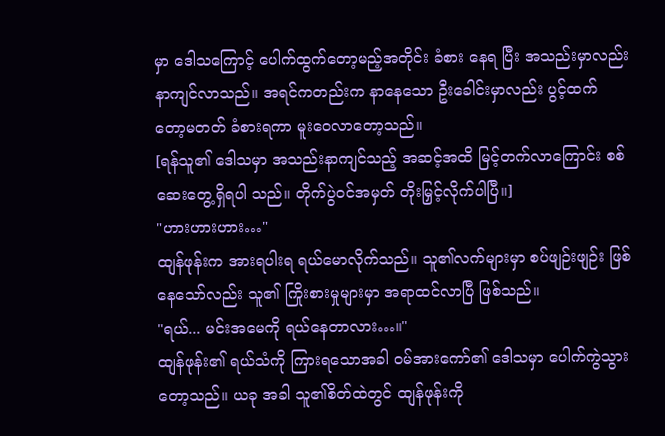မှာ ဒေါသကြောင့် ပေါက်ထွက်တော့မည့်အတိုင်း ခံစား နေရ ပြီး အသည်းမှာလည်း နာကျင်လာသည်။ အရင်ကတည်းက နာနေသော ဦးခေါင်းမှာလည်း ပွင့်ထက် တော့မတတ် ခံစားရကာ မူးဝေလာတော့သည်။
[ရန်သူ၏ ဒေါသမှာ အသည်းနာကျင်သည့် အဆင့်အထိ မြင့်တက်လာကြောင်း စစ်ဆေးတွေ့ရှိရပါ သည်။ တိုက်ပွဲဝင်အမှတ် တိုးမြှင့်လိုက်ပါပြီ။]
"ဟားဟားဟား…"
ထျန်ဖုန်းက အားရပါးရ ရယ်မောလိုက်သည်။ သူ၏လက်များမှာ စပ်ဖျဉ်းဖျဉ်း ဖြစ်နေသော်လည်း သူ၏ ကြိုးစားမှုများမှာ အရာထင်လာပြီ ဖြစ်သည်။
"ရယ်... မင်းအမေကို ရယ်နေတာလား…။"
ထျန်ဖုန်း၏ ရယ်သံကို ကြားရသောအခါ ဝမ်အားကော်၏ ဒေါသမှာ ပေါက်ကွဲသွားတော့သည်။ ယခု အခါ သူ၏စိတ်ထဲတွင် ထျန်ဖုန်းကို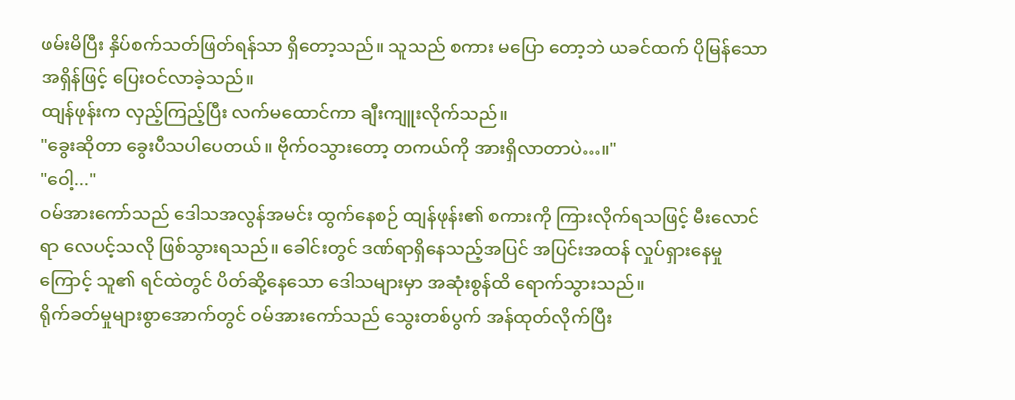ဖမ်းမိပြီး နှိပ်စက်သတ်ဖြတ်ရန်သာ ရှိတော့သည်။ သူသည် စကား မပြော တော့ဘဲ ယခင်ထက် ပိုမြန်သော အရှိန်ဖြင့် ပြေးဝင်လာခဲ့သည်။
ထျန်ဖုန်းက လှည့်ကြည့်ပြီး လက်မထောင်ကာ ချီးကျူးလိုက်သည်။
"ခွေးဆိုတာ ခွေးပီသပါပေတယ်။ ဗိုက်ဝသွားတော့ တကယ်ကို အားရှိလာတာပဲ…။"
"ဝေါ့..."
ဝမ်အားကော်သည် ဒေါသအလွန်အမင်း ထွက်နေစဉ် ထျန်ဖုန်း၏ စကားကို ကြားလိုက်ရသဖြင့် မီးလောင် ရာ လေပင့်သလို ဖြစ်သွားရသည်။ ခေါင်းတွင် ဒဏ်ရာရှိနေသည့်အပြင် အပြင်းအထန် လှုပ်ရှားနေမှု ကြောင့် သူ၏ ရင်ထဲတွင် ပိတ်ဆို့နေသော ဒေါသများမှာ အဆုံးစွန်ထိ ရောက်သွားသည်။
ရိုက်ခတ်မှုများစွာအောက်တွင် ဝမ်အားကော်သည် သွေးတစ်ပွက် အန်ထုတ်လိုက်ပြီး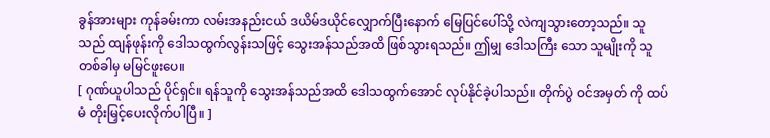ခွန်အားများ ကုန်ခမ်းကာ လမ်းအနည်းငယ် ဒယိမ်ဒယိုင်လျှောက်ပြီးနောက် မြေပြင်ပေါ်သို့ လဲကျသွားတော့သည်။ သူသည် ထျန်ဖုန်းကို ဒေါသထွက်လွန်းသဖြင့် သွေးအန်သည်အထိ ဖြစ်သွားရသည်။ ဤမျှ ဒေါသကြီး သော သူမျိုးကို သူ တစ်ခါမှ မမြင်ဖူးပေ။
[ ဂုဏ်ယူပါသည် ပိုင်ရှင်။ ရန်သူကို သွေးအန်သည်အထိ ဒေါသထွက်အောင် လုပ်နိုင်ခဲ့ပါသည်။ တိုက်ပွဲ ဝင်အမှတ် ကို ထပ်မံ တိုးမြှင့်ပေးလိုက်ပါပြီ။ ]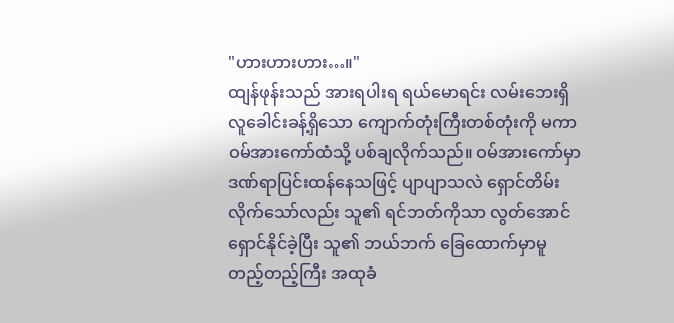"ဟားဟားဟား…။"
ထျန်ဖုန်းသည် အားရပါးရ ရယ်မောရင်း လမ်းဘေးရှိ လူခေါင်းခန့်ရှိသော ကျောက်တုံးကြီးတစ်တုံးကို မကာ ဝမ်အားကော်ထံသို့ ပစ်ချလိုက်သည်။ ဝမ်အားကော်မှာ ဒဏ်ရာပြင်းထန်နေသဖြင့် ပျာပျာသလဲ ရှောင်တိမ်းလိုက်သော်လည်း သူ၏ ရင်ဘတ်ကိုသာ လွတ်အောင် ရှောင်နိုင်ခဲ့ပြီး သူ၏ ဘယ်ဘက် ခြေထောက်မှာမူ တည့်တည့်ကြီး အထုခံ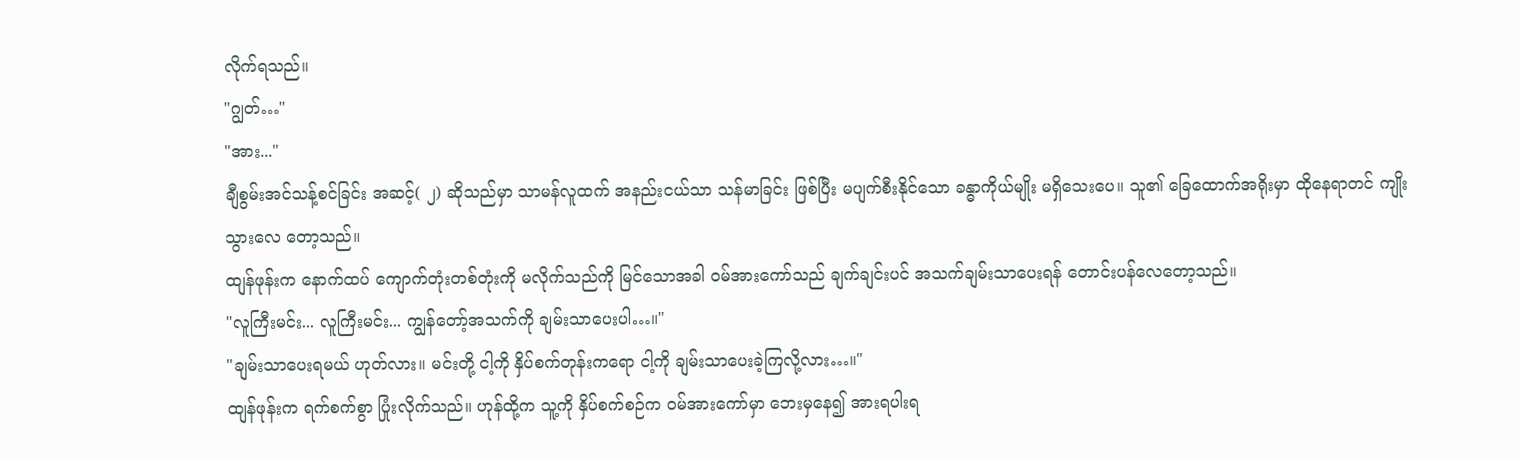လိုက်ရသည်။
"ဂျွတ်…"
"အား..."
ချီစွမ်းအင်သန့်စင်ခြင်း အဆင့်( ၂) ဆိုသည်မှာ သာမန်လူထက် အနည်းငယ်သာ သန်မာခြင်း ဖြစ်ပြီး မပျက်စီးနိုင်သော ခန္ဓာကိုယ်မျိုး မရှိသေးပေ။ သူ၏ ခြေထောက်အရိုးမှာ ထိုနေရာတင် ကျိုးသွားလေ တော့သည်။
ထျန်ဖုန်းက နောက်ထပ် ကျောက်တုံးတစ်တုံးကို မလိုက်သည်ကို မြင်သောအခါ ဝမ်အားကော်သည် ချက်ချင်းပင် အသက်ချမ်းသာပေးရန် တောင်းပန်လေတော့သည်။
"လူကြီးမင်း... လူကြီးမင်း... ကျွန်တော့်အသက်ကို ချမ်းသာပေးပါ…။"
"ချမ်းသာပေးရမယ် ဟုတ်လား။ မင်းတို့ ငါ့ကို နှိပ်စက်တုန်းကရော ငါ့ကို ချမ်းသာပေးခဲ့ကြလို့လား…။"
ထျန်ဖုန်းက ရက်စက်စွာ ပြုံးလိုက်သည်။ ဟုန်ထို့က သူ့ကို နှိပ်စက်စဉ်က ဝမ်အားကော်မှာ ဘေးမှနေ၍ အားရပါးရ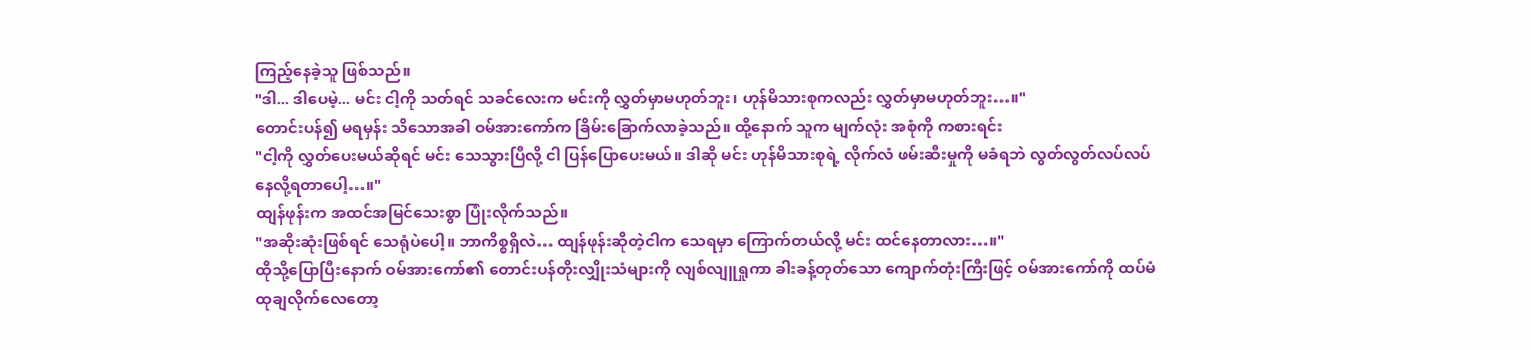ကြည့်နေခဲ့သူ ဖြစ်သည်။
"ဒါ... ဒါပေမဲ့... မင်း ငါ့ကို သတ်ရင် သခင်လေးက မင်းကို လွှတ်မှာမဟုတ်ဘူး၊ ဟုန်မိသားစုကလည်း လွှတ်မှာမဟုတ်ဘူး…။"
တောင်းပန်၍ မရမှန်း သိသောအခါ ဝမ်အားကော်က ခြိမ်းခြောက်လာခဲ့သည်။ ထို့နောက် သူက မျက်လုံး အစုံကို ကစားရင်း
"ငါ့ကို လွှတ်ပေးမယ်ဆိုရင် မင်း သေသွားပြီလို့ ငါ ပြန်ပြောပေးမယ်။ ဒါဆို မင်း ဟုန်မိသားစုရဲ့ လိုက်လံ ဖမ်းဆီးမှုကို မခံရဘဲ လွတ်လွတ်လပ်လပ် နေလို့ရတာပေါ့…။"
ထျန်ဖုန်းက အထင်အမြင်သေးစွာ ပြုံးလိုက်သည်။
"အဆိုးဆုံးဖြစ်ရင် သေရုံပဲပေါ့။ ဘာကိစ္စရှိလဲ… ထျန်ဖုန်းဆိုတဲ့ငါက သေရမှာ ကြောက်တယ်လို့ မင်း ထင်နေတာလား…။"
ထိုသို့ပြောပြီးနောက် ဝမ်အားကော်၏ တောင်းပန်တိုးလျှိုးသံများကို လျစ်လျူရှုကာ ခါးခန့်တုတ်သော ကျောက်တုံးကြီးဖြင့် ဝမ်အားကော်ကို ထပ်မံ ထုချလိုက်လေတော့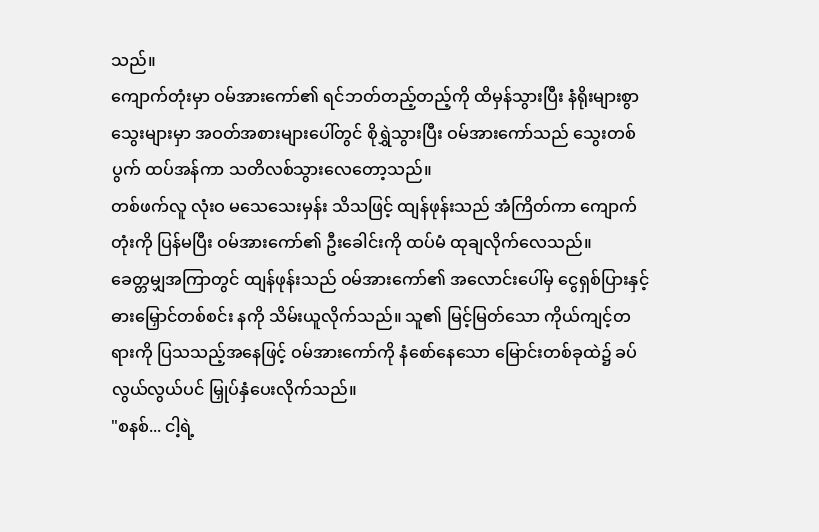သည်။
ကျောက်တုံးမှာ ဝမ်အားကော်၏ ရင်ဘတ်တည့်တည့်ကို ထိမှန်သွားပြီး နံရိုးများစွာ သွေးများမှာ အဝတ်အစားများပေါ်တွင် စိုရွှဲသွားပြီး ဝမ်အားကော်သည် သွေးတစ်ပွက် ထပ်အန်ကာ သတိလစ်သွားလေတော့သည်။
တစ်ဖက်လူ လုံးဝ မသေသေးမှန်း သိသဖြင့် ထျန်ဖုန်းသည် အံကြိတ်ကာ ကျောက်တုံးကို ပြန်မပြီး ဝမ်အားကော်၏ ဦးခေါင်းကို ထပ်မံ ထုချလိုက်လေသည်။
ခေတ္တမျှအကြာတွင် ထျန်ဖုန်းသည် ဝမ်အားကော်၏ အလောင်းပေါ်မှ ငွေရှစ်ပြားနှင့် ဓားမြှောင်တစ်စင်း နကို သိမ်းယူလိုက်သည်။ သူ၏ မြင့်မြတ်သော ကိုယ်ကျင့်တရားကို ပြသသည့်အနေဖြင့် ဝမ်အားကော်ကို နံစော်နေသော မြောင်းတစ်ခုထဲ၌ ခပ်လွယ်လွယ်ပင် မြှုပ်နှံပေးလိုက်သည်။
"စနစ်... ငါ့ရဲ့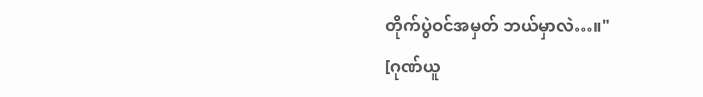တိုက်ပွဲဝင်အမှတ် ဘယ်မှာလဲ…။"
[ဂုဏ်ယူ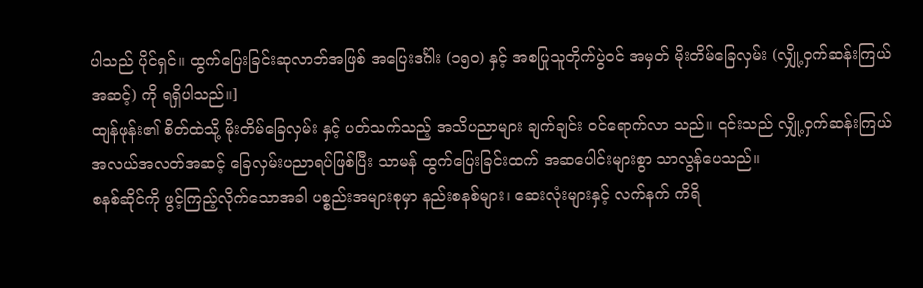ပါသည် ပိုင်ရှင်။ ထွက်ပြေးခြင်းဆုလာဘ်အဖြစ် အပြေးဒင်္ဂါး (၁၅၀) နှင့် အစပြုသူတိုက်ပွဲဝင် အမှတ် မိုးတိမ်ခြေလှမ်း (လျှို့ဝှက်ဆန်းကြယ်အဆင့်) ကို ရရှိပါသည်။]
ထျန်ဖုန်း၏ စိတ်ထဲသို့ မိုးတိမ်ခြေလှမ်း နှင့် ပတ်သက်သည့် အသိပညာများ ချက်ချင်း ဝင်ရောက်လာ သည်။ ၎င်းသည် လျှို့ဝှက်ဆန်းကြယ် အလယ်အလတ်အဆင့် ခြေလှမ်းပညာရပ်ဖြစ်ပြီး သာမန် ထွက်ပြေးခြင်းထက် အဆပေါင်းများစွာ သာလွန်ပေသည်။
စနစ်ဆိုင်ကို ဖွင့်ကြည့်လိုက်သောအခါ ပစ္စည်းအများစုမှာ နည်းစနစ်များ၊ ဆေးလုံးများနှင့် လက်နက် ကိရိ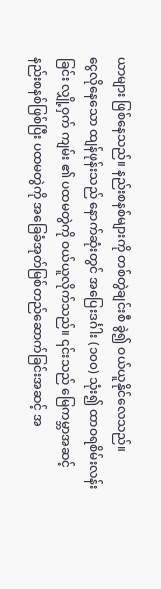ယာများ ဖြစ်နေသည်။ နည်းစနစ်များကို တစ်တွဲချင်းစီ ခွဲ၍ ဝယ်ယူနိုင်လေသည်။
ငွေလိုနေသော ထျန်ဖုန်းသည် နောက်ဆုံးတွင် အပြေးဒင်္ဂါး (၁၀၀) သုံး၍ ထာဝရစိမ်းလန်းခြင်း လျှို့ဝှက် ကျမ်း ၏ ပထမတွဲကို ဝယ်ယူလိုက်သည်။ ၎င်းသည် မြေကမ္ဘာအဆင့် နည်းစနစ်ဖြစ်ပြီး ပထမတွဲကို အခြေခံအုတ်မြစ်တည်ဆောက်ခြင်းအဆင့် အ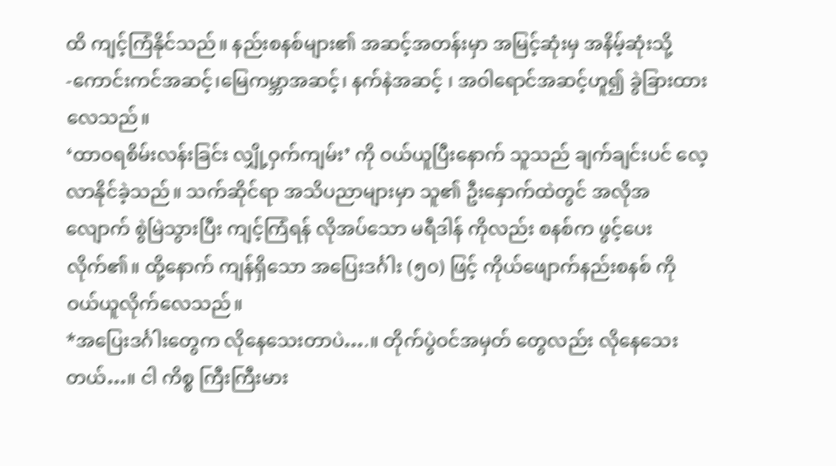ထိ ကျင့်ကြံနိုင်သည်။ နည်းစနစ်များ၏ အဆင့်အတန်းမှာ အမြင့်ဆုံးမှ အနိမ့်ဆုံးသို့ -ကောင်းကင်အဆင့်၊မြေကမ္ဘာအဆင့်၊ နက်နဲအဆင့် ၊ အဝါရောင်အဆင့်ဟူ၍ ခွဲခြားထားလေသည်။
‘ထာဝရစိမ်းလန်းခြင်း လျှို့ဝှက်ကျမ်း’ ကို ဝယ်ယူပြီးနောက် သူသည် ချက်ချင်းပင် လေ့လာနိုင်ခဲ့သည်။ သက်ဆိုင်ရာ အသိပညာများမှာ သူ၏ ဦးနှောက်ထဲတွင် အလိုအလျောက် စွဲမြဲသွားပြီး ကျင့်ကြံရန် လိုအပ်သော မရီဒါန် ကိုလည်း စနစ်က ဖွင့်ပေးလိုက်၏။ ထို့နောက် ကျန်ရှိသော အပြေးဒင်္ဂါး (၅၀) ဖြင့် ကိုယ်ဖျောက်နည်းစနစ် ကို ဝယ်ယူလိုက်လေသည်။
*အပြေးဒင်္ဂါးတွေက လိုနေသေးတာပဲ….။ တိုက်ပွဲဝင်အမှတ် တွေလည်း လိုနေသေးတယ်…။ ငါ ကိစ္စ ကြီးကြီးမား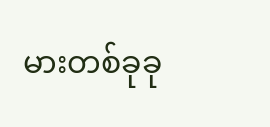မားတစ်ခုခု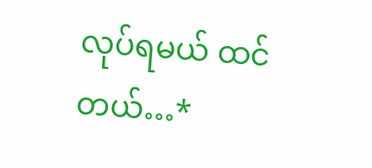လုပ်ရမယ် ထင်တယ်…*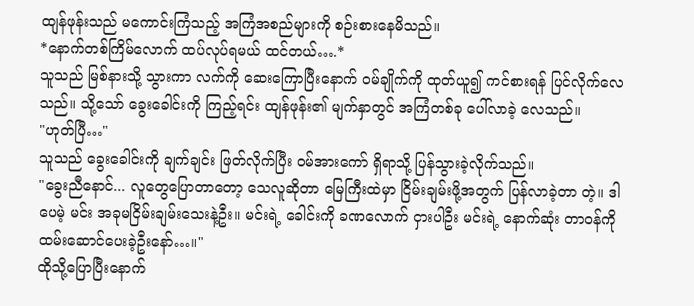ထျန်ဖုန်းသည် မကောင်းကြံသည့် အကြံအစည်များကို စဉ်းစားနေမိသည်။
*နောက်တစ်ကြိမ်လောက် ထပ်လုပ်ရမယ် ထင်တယ်….*
သူသည် မြစ်နားသို့ သွားကာ လက်ကို ဆေးကြောပြီးနောက် ဝမ်ချိုက်ကို ထုတ်ယူ၍ ကင်စားရန် ပြင်လိုက်လေသည်။ သို့သော် ခွေးခေါင်းကို ကြည့်ရင်း ထျန်ဖုန်း၏ မျက်နှာတွင် အကြံတစ်ခု ပေါ်လာခဲ့ လေသည်။
"ဟုတ်ပြီ…"
သူသည် ခွေးခေါင်းကို ချက်ချင်း ဖြတ်လိုက်ပြီး ဝမ်အားကော် ရှိရာသို့ ပြန်သွားခဲ့လိုက်သည်။
"ခွေးညီနောင်... လူတွေပြောတာတော့ သေလူဆိုတာ မြေကြီးထဲမှာ ငြိမ်းချမ်းဖို့အတွက် ပြန်လာခဲ့တာ တဲ့။ ဒါပေမဲ့ မင်း အခုမငြိမ်းချမ်းသေးနဲ့ဦး။ မင်းရဲ့ ခေါင်းကို ခဏလောက် ငှားပါဦး မင်းရဲ့ နောက်ဆုံး တာဝန်ကို ထမ်းဆောင်ပေးခဲ့ဦးနော်…။"
ထိုသို့ပြောပြီးနောက်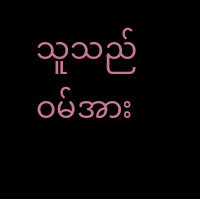သူသည် ဝမ်အား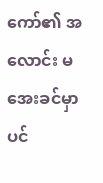ကော်၏ အလောင်း မအေးခင်မှာပင်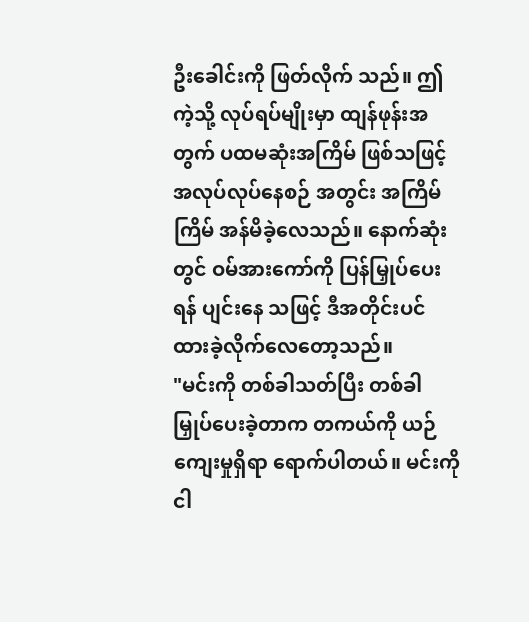ဦးခေါင်းကို ဖြတ်လိုက် သည်။ ဤကဲ့သို့ လုပ်ရပ်မျိုးမှာ ထျန်ဖုန်းအတွက် ပထမဆုံးအကြိမ် ဖြစ်သဖြင့် အလုပ်လုပ်နေစဉ် အတွင်း အကြိမ်ကြိမ် အန်မိခဲ့လေသည်။ နောက်ဆုံးတွင် ဝမ်အားကော်ကို ပြန်မြှုပ်ပေးရန် ပျင်းနေ သဖြင့် ဒီအတိုင်းပင် ထားခဲ့လိုက်လေတော့သည်။
"မင်းကို တစ်ခါသတ်ပြီး တစ်ခါ မြှုပ်ပေးခဲ့တာက တကယ်ကို ယဉ်ကျေးမှုရှိရာ ရောက်ပါတယ်။ မင်းကို ငါ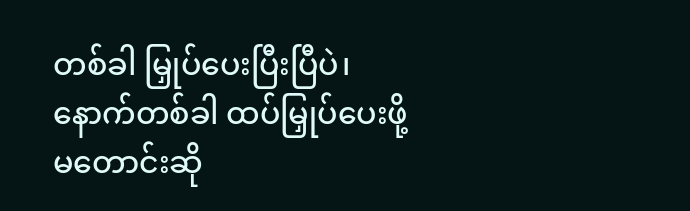တစ်ခါ မြှုပ်ပေးပြီးပြီပဲ၊ နောက်တစ်ခါ ထပ်မြှုပ်ပေးဖို့ မတောင်းဆို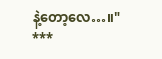နဲ့တော့လေ…။"
***